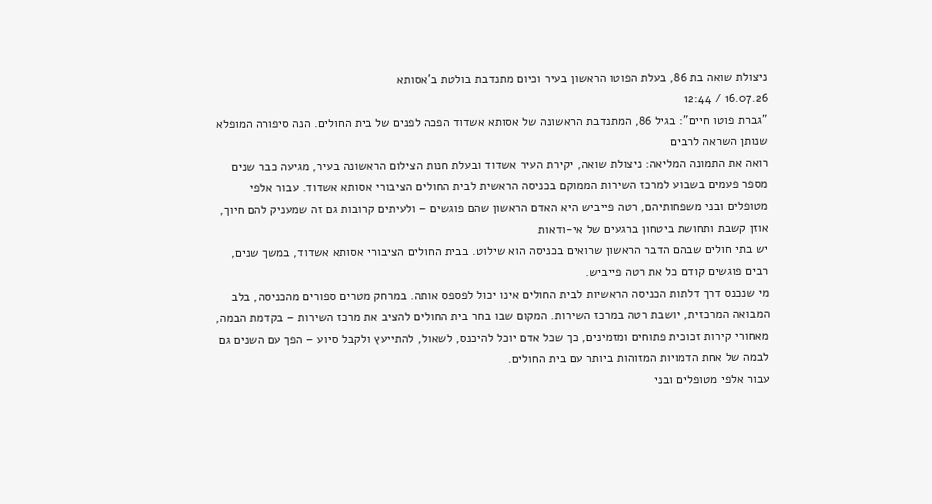ניצולת שואה בת 86, בעלת הפוטו הראשון בעיר וכיום מתנדבת בולטת ב'אסותא
16.07.26 / 12:44
"גברת פוטו חיים": בגיל 86, המתנדבת הראשונה של אסותא אשדוד הפכה לפנים של בית החולים. הנה סיפורה המופלא שנותן השראה לרבים
רואה את התמונה המליאה: ניצולת שואה, יקירת העיר אשדוד ובעלת חנות הצילום הראשונה בעיר, מגיעה כבר שנים מספר פעמים בשבוע למרכז השירות הממוקם בכניסה הראשית לבית החולים הציבורי אסותא אשדוד. עבור אלפי מטופלים ובני משפחותיהם, רטה פייביש היא האדם הראשון שהם פוגשים – ולעיתים קרובות גם זה שמעניק להם חיוך, אוזן קשבת ותחושת ביטחון ברגעים של אי-ודאות
יש בתי חולים שבהם הדבר הראשון שרואים בכניסה הוא שילוט. בבית החולים הציבורי אסותא אשדוד, במשך שנים, רבים פוגשים קודם כל את רטה פייביש.
מי שנכנס דרך דלתות הכניסה הראשיות לבית החולים אינו יכול לפספס אותה. במרחק מטרים ספורים מהכניסה, בלב המבואה המרכזית, יושבת רטה במרכז השירות. המקום שבו בחר בית החולים להציב את מרכז השירות – בקדמת הבמה, מאחורי קירות זכוכית פתוחים ומזמינים, כך שכל אדם יוכל להיכנס, לשאול, להתייעץ ולקבל סיוע – הפך עם השנים גם לבמה של אחת הדמויות המזוהות ביותר עם בית החולים.
עבור אלפי מטופלים ובני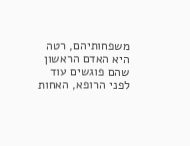משפחותיהם, רטה היא האדם הראשון שהם פוגשים עוד לפני הרופא, האחות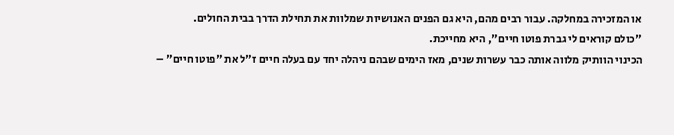או המזכירה במחלקה. עבור רבים מהם, היא גם הפנים האנושיות שמלוות את תחילת הדרך בבית החולים.
"כולם קוראים לי גברת פוטו חיים", היא מחייכת.
הכינוי הוותיק מלווה אותה כבר עשרות שנים, מאז הימים שבהם ניהלה יחד עם בעלה חיים ז"ל את "פוטו חיים" –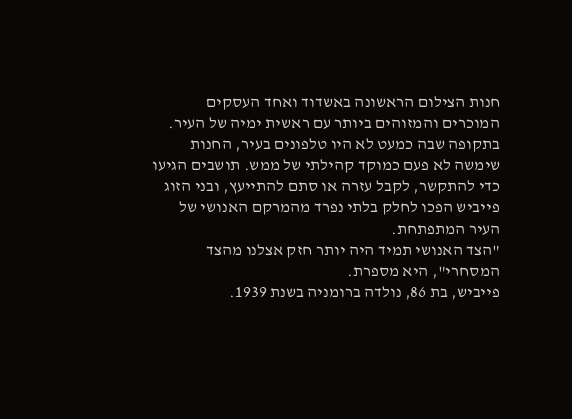חנות הצילום הראשונה באשדוד ואחד העסקים המוכרים והמזוהים ביותר עם ראשית ימיה של העיר. בתקופה שבה כמעט לא היו טלפונים בעיר, החנות שימשה לא פעם כמוקד קהילתי של ממש. תושבים הגיעו כדי להתקשר, לקבל עזרה או סתם להתייעץ, ובני הזוג פייביש הפכו לחלק בלתי נפרד מהמרקם האנושי של העיר המתפתחת.
"הצד האנושי תמיד היה יותר חזק אצלנו מהצד המסחרי", היא מספרת.
פייביש, בת 86, נולדה ברומניה בשנת 1939.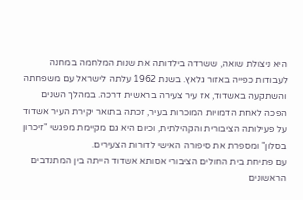היא ניצולת שואה, ששרדה בילדותה את שנות המלחמה במחנה לעבודות כפייה באזור גלאץ. בשנת 1962 עלתה לישראל עם משפחתה והשתקעה באשדוד, אז עיר צעירה בראשית דרכה. במהלך השנים הפכה לאחת הדמויות המוכרות בעיר, זכתה בתואר יקירת העיר אשדוד על פעילותה הציבורית והקהילתית, וכיום היא גם מקיימת מפגשי "זיכרון בסלון" ומספרת את סיפורה האישי לדורות הצעירים.
עם פתיחת בית החולים הציבורי אסותא אשדוד הייתה בין המתנדבים הראשונים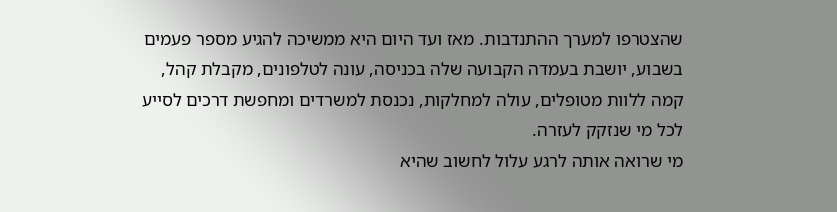שהצטרפו למערך ההתנדבות. מאז ועד היום היא ממשיכה להגיע מספר פעמים בשבוע, יושבת בעמדה הקבועה שלה בכניסה, עונה לטלפונים, מקבלת קהל, קמה ללוות מטופלים, עולה למחלקות, נכנסת למשרדים ומחפשת דרכים לסייע לכל מי שנזקק לעזרה.
מי שרואה אותה לרגע עלול לחשוב שהיא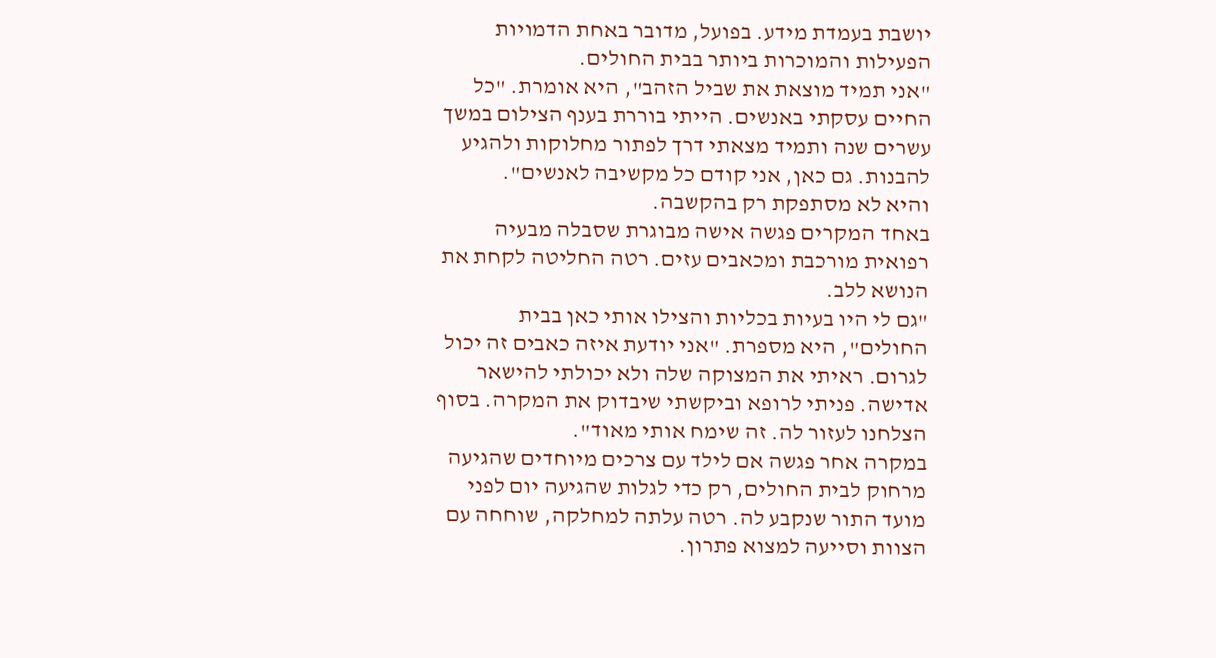יושבת בעמדת מידע. בפועל, מדובר באחת הדמויות הפעילות והמוכרות ביותר בבית החולים.
"אני תמיד מוצאת את שביל הזהב", היא אומרת. "כל החיים עסקתי באנשים. הייתי בוררת בענף הצילום במשך עשרים שנה ותמיד מצאתי דרך לפתור מחלוקות ולהגיע להבנות. גם כאן, אני קודם כל מקשיבה לאנשים".
והיא לא מסתפקת רק בהקשבה.
באחד המקרים פגשה אישה מבוגרת שסבלה מבעיה רפואית מורכבת ומכאבים עזים. רטה החליטה לקחת את הנושא ללב.
"גם לי היו בעיות בכליות והצילו אותי כאן בבית החולים", היא מספרת. "אני יודעת איזה כאבים זה יכול לגרום. ראיתי את המצוקה שלה ולא יכולתי להישאר אדישה. פניתי לרופא וביקשתי שיבדוק את המקרה. בסוף הצלחנו לעזור לה. זה שימח אותי מאוד".
במקרה אחר פגשה אם לילד עם צרכים מיוחדים שהגיעה מרחוק לבית החולים, רק כדי לגלות שהגיעה יום לפני מועד התור שנקבע לה. רטה עלתה למחלקה, שוחחה עם הצוות וסייעה למצוא פתרון.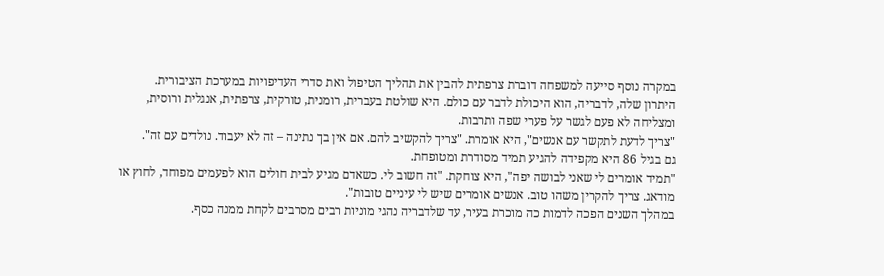במקרה נוסף סייעה למשפחה דוברת צרפתית להבין את תהליך הטיפול ואת סדרי העדיפויות במערכת הציבורית.
היתרון שלה, לדבריה, הוא היכולת לדבר עם כולם. היא שולטת בעברית, רומנית, טורקית, צרפתית, אנגלית ורוסית, ומצליחה לא פעם לגשר על פערי שפה ותרבות.
"צריך לדעת לתקשר עם אנשים", היא אומרת. "צריך להקשיב להם. אם אין בך נתינה – זה לא יעבוד. נולדים עם זה".
גם בגיל 86 היא מקפידה להגיע תמיד מסודרת ומטופחת.
"תמיד אומרים לי שאני לבושה יפה", היא צוחקת. "זה חשוב לי. כשאדם מגיע לבית חולים הוא לפעמים מפוחד, לחוץ או מודאג. צריך להקרין משהו טוב. אנשים אומרים שיש לי עיניים טובות".
במהלך השנים הפכה לדמות כה מוכרת בעיר, עד שלדבריה נהגי מוניות רבים מסרבים לקחת ממנה כסף.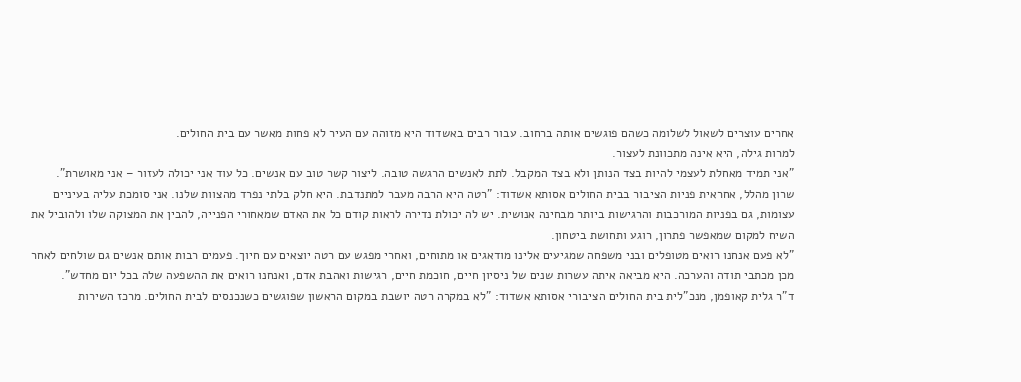אחרים עוצרים לשאול לשלומה כשהם פוגשים אותה ברחוב. עבור רבים באשדוד היא מזוהה עם העיר לא פחות מאשר עם בית החולים.
למרות גילה, היא אינה מתכוונת לעצור.
"אני תמיד מאחלת לעצמי להיות בצד הנותן ולא בצד המקבל. לתת לאנשים הרגשה טובה. ליצור קשר טוב עם אנשים. כל עוד אני יכולה לעזור – אני מאושרת".
שרון מהלל, אחראית פניות הציבור בבית החולים אסותא אשדוד: "רטה היא הרבה מעבר למתנדבת. היא חלק בלתי נפרד מהצוות שלנו. אני סומכת עליה בעיניים עצומות, גם בפניות המורכבות והרגישות ביותר מבחינה אנושית. יש לה יכולת נדירה לראות קודם כל את האדם שמאחורי הפנייה, להבין את המצוקה שלו ולהוביל את השיח למקום שמאפשר פתרון, רוגע ותחושת ביטחון.
"לא פעם אנחנו רואים מטופלים ובני משפחה שמגיעים אלינו מודאגים או מתוחים, ואחרי מפגש עם רטה יוצאים עם חיוך. פעמים רבות אותם אנשים גם שולחים לאחר מכן מכתבי תודה והערכה. היא מביאה איתה עשרות שנים של ניסיון חיים, חוכמת חיים, רגישות ואהבת אדם, ואנחנו רואים את ההשפעה שלה בכל יום מחדש".
ד"ר גלית קאופמן, מנכ"לית בית החולים הציבורי אסותא אשדוד: "לא במקרה רטה יושבת במקום הראשון שפוגשים כשנכנסים לבית החולים. מרכז השירות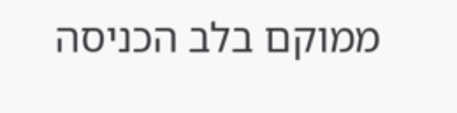ממוקם בלב הכניסה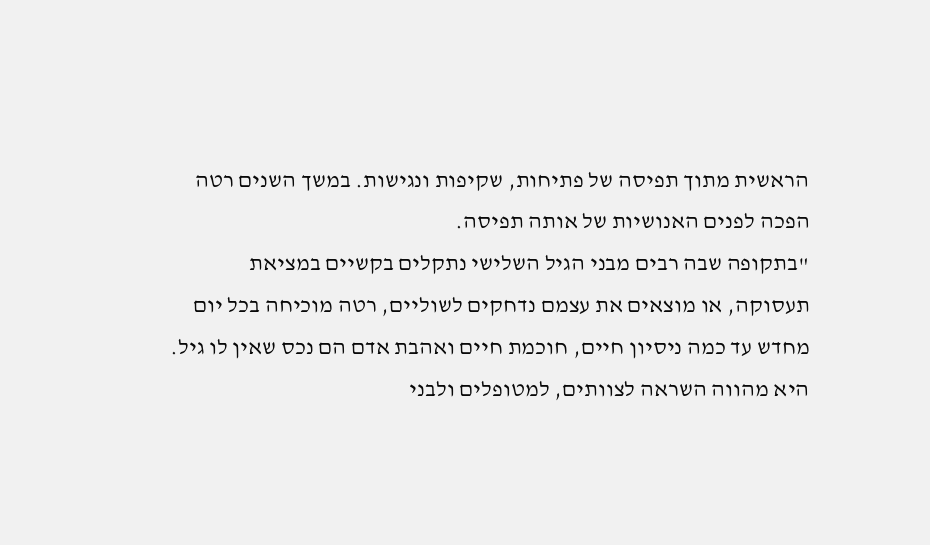הראשית מתוך תפיסה של פתיחות, שקיפות ונגישות. במשך השנים רטה הפכה לפנים האנושיות של אותה תפיסה.
"בתקופה שבה רבים מבני הגיל השלישי נתקלים בקשיים במציאת תעסוקה, או מוצאים את עצמם נדחקים לשוליים, רטה מוכיחה בכל יום מחדש עד כמה ניסיון חיים, חוכמת חיים ואהבת אדם הם נכס שאין לו גיל. היא מהווה השראה לצוותים, למטופלים ולבני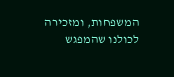המשפחות, ומזכירה לכולנו שהמפגש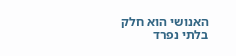האנושי הוא חלק בלתי נפרד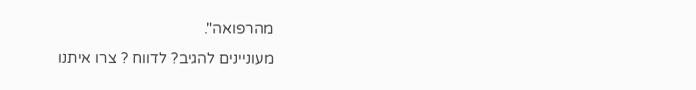מהרפואה".
מעוניינים להגיב? לדווח ? צרו איתנו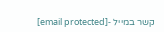קשר במייל -[email protected]